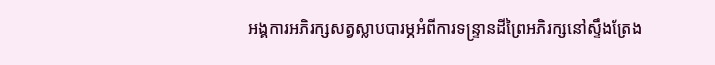អង្គការអភិរក្សសត្វស្លាបបារម្ភអំពីការទន្ទ្រានដីព្រៃអភិរក្សនៅស្ទឹងត្រែង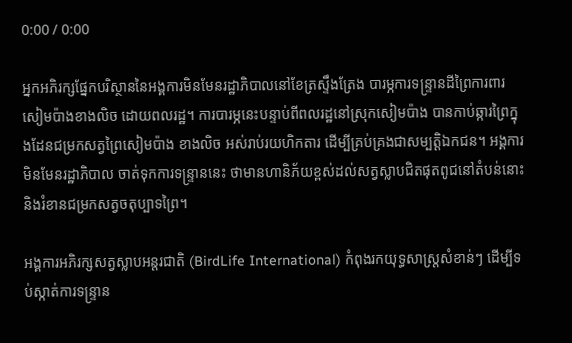0:00 / 0:00

អ្នកអភិរក្សផ្នែកបរិស្ថាននៃអង្គការមិនមែនរដ្ឋាភិបាលនៅខែត្រស្ទឹងត្រែង បារម្ភការទន្ទ្រានដីព្រៃការពារសៀមប៉ាងខាងលិច ដោយពលរដ្ឋ។ ការបារម្ភនេះបន្ទាប់ពីពលរដ្ឋនៅស្រុកសៀមប៉ាង បានកាប់ឆ្ការព្រៃក្នុងដែនជម្រកសត្វព្រៃសៀមប៉ាង ខាងលិច អស់រាប់រយហិកតារ ដើម្បីគ្រប់គ្រងជាសម្បត្តិឯកជន។ អង្គការមិនមែនរដ្ឋាភិបាល ចាត់ទុកការទន្ទ្រាននេះ ថាមានហានិភ័យខ្ពស់ដល់សត្វស្លាបជិតផុតពូជនៅតំបន់នោះ និងរំខានជម្រកសត្វចតុប្បាទព្រៃ។

អង្គការអភិរក្សសត្វស្លាបអន្តរជាតិ (BirdLife International) កំពុងរកយុទ្ធសាស្ត្រសំខាន់ៗ ដើម្បីទប់ស្កាត់ការទន្ទ្រាន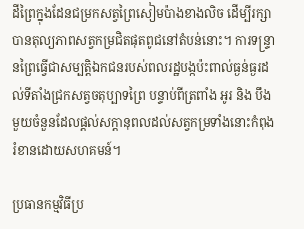ដីព្រៃក្នុងដែនជម្រកសត្វព្រៃសៀមប៉ាងខាងលិច ដើម្បីរក្សាបានតុល្យភាពសត្វកម្រជិតផុតពូជនៅតំបន់នោះ។ ការទន្ទ្រានព្រៃធ្វើជាសម្បត្តិឯកជនរបស់ពលរដ្ឋបង្កប៉ះពាល់ធ្ងន់ធ្ងរដល់ទីតាំងជ្រកសត្វចតុប្បាទព្រៃ បន្ទាប់ពីត្រពាំង អូរ និង បឹងមួយចំនួនដែលផ្ដល់សក្ដានុពលដល់សត្វកម្រទាំងនោះកំពុងរំខានដោយសហគមន៍។

ប្រធានកម្មវិធីប្រ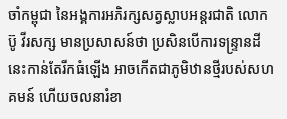ចាំកម្ពុជា នៃអង្គការអភិរក្សសត្វស្លាបអន្តរជាតិ លោក ប៊ូ វីរសក្ស មានប្រសាសន៍ថា ប្រសិនបើការទន្ទ្រានដីនេះកាន់តែរីកធំឡើង អាចកើតជាភូមិឋានថ្មីរបស់សហគមន៍ ហើយចលនារំខា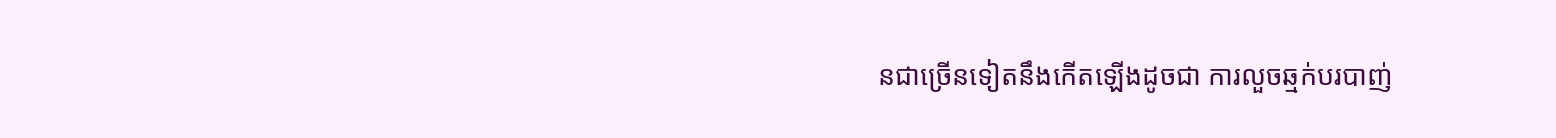នជាច្រើនទៀតនឹងកើតឡើងដូចជា ការលួចឆ្មក់បរបាញ់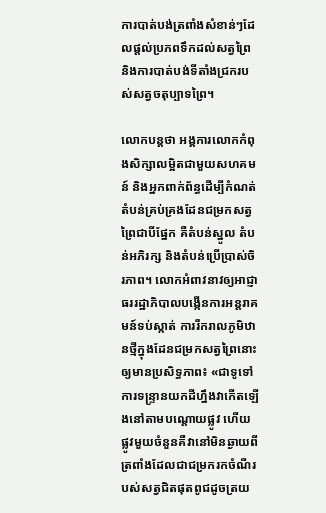ការបាត់បង់ត្រពាំងសំខាន់ៗដែលផ្ដល់ប្រភពទឹកដល់សត្វព្រៃ និងការបាត់បង់ទីតាំងជ្រករបស់សត្វចតុប្បាទព្រៃ។

លោកបន្តថា អង្គការលោកកំពុងសិក្សាលម្អិតជាមួយសហគមន៍ និងអ្នកពាក់ព័ន្ធដើម្បីកំណត់តំបន់គ្រប់គ្រងដែនជម្រកសត្វព្រៃជាបីផ្នែក គឺតំបន់ស្នូល តំបន់អភិរក្ស និងតំបន់ប្រើប្រាស់ចិរភាព។ លោកអំពាវនាវឲ្យអាជ្ញាធររដ្ឋាភិបាលបង្កើនការអន្តរាគមន៍ទប់ស្កាត់ ការរីករាលភូមិឋានថ្មីក្នុងដែនជម្រកសត្វព្រៃនោះឲ្យមានប្រសិទ្ធភាព៖ «ជាទូទៅការទន្ទ្រានយកដីហ្នឹងវាកើតឡើងនៅតាមបណ្ដោយផ្លូវ ហើយផ្លូវមួយចំនួនគឺវានៅមិនឆ្ងាយពីត្រពាំងដែលជាជម្រករកចំណីរបស់សត្វជិតផុតពូជដូចត្រយ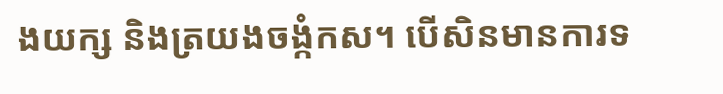ងយក្ស និងត្រយងចង្កំកស។ បើសិនមានការទ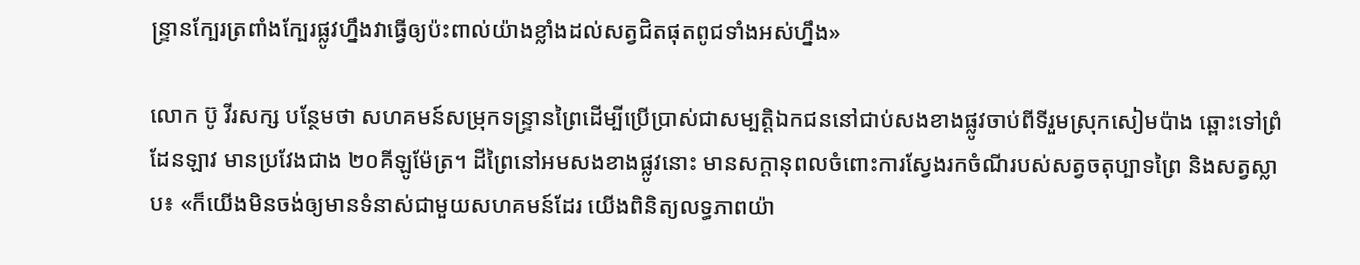ន្ទ្រានក្បែរត្រពាំងក្បែរផ្លូវហ្នឹងវាធ្វើឲ្យប៉ះពាល់យ៉ាងខ្លាំងដល់សត្វជិតផុតពូជទាំងអស់ហ្នឹង»

លោក ប៊ូ វីរសក្ស បន្ថែមថា សហគមន៍សម្រុកទន្ទ្រានព្រៃដើម្បីប្រើប្រាស់ជាសម្បត្តិឯកជននៅជាប់សងខាងផ្លូវចាប់ពីទីរួមស្រុកសៀមប៉ាង ឆ្ពោះទៅព្រំដែនឡាវ មានប្រវែងជាង ២០គីឡូម៉ែត្រ។ ដីព្រៃនៅអមសងខាងផ្លូវនោះ មានសក្ដានុពលចំពោះការស្វែងរកចំណីរបស់សត្វចតុប្បាទព្រៃ និងសត្វស្លាប៖ «ក៏យើងមិនចង់ឲ្យមានទំនាស់ជាមួយសហគមន៍ដែរ យើងពិនិត្យលទ្ធភាពយ៉ា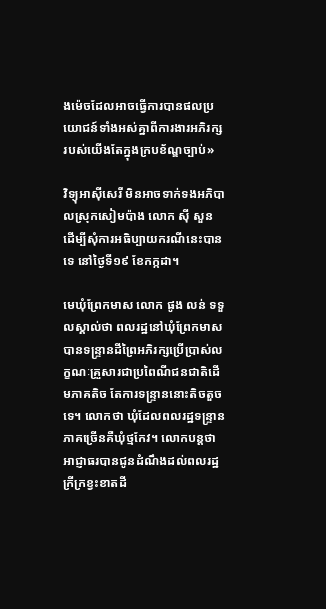ងម៉េចដែលអាចធ្វើការបានផលប្រយោជន៍ទាំងអស់គ្នាពីការងារអភិរក្សរបស់យើងតែក្នុងក្របខ័ណ្ឌច្បាប់»

វិទ្យុអាស៊ីសេរី មិនអាចទាក់ទងអភិបាលស្រុកសៀមប៉ាង លោក ស៊ី សួន ដើម្បីសុំការអធិប្បាយករណីនេះបានទេ នៅថ្ងៃទី១៩ ខែកក្កដា។

មេឃុំព្រែកមាស លោក ផូង លន់ ទទួលស្គាល់ថា ពលរដ្ឋនៅឃុំព្រែកមាស បានទន្ទ្រានដីព្រៃអភិរក្សប្រើប្រាស់លក្ខណៈគ្រួសារជាប្រពៃណីជនជាតិដើមភាគតិច តែការទន្ទ្រាននោះតិចតួចទេ។ លោកថា ឃុំដែលពលរដ្ឋទន្ទ្រានភាគច្រើនគឺឃុំថ្មកែវ។ លោកបន្តថា អាជ្ញាធរបានជូនដំណឹងដល់ពលរដ្ឋក្រីក្រខ្វះខាតដី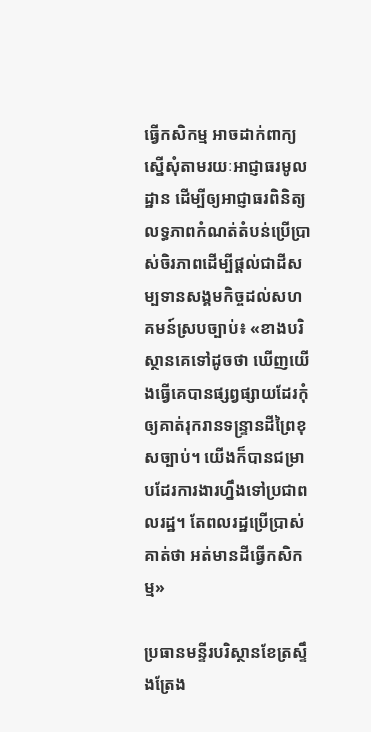ធ្វើកសិកម្ម អាចដាក់ពាក្យស្នើសុំតាមរយៈអាជ្ញាធរមូលដ្ឋាន ដើម្បីឲ្យអាជ្ញាធរពិនិត្យលទ្ធភាពកំណត់តំបន់ប្រើប្រាស់ចិរភាពដើម្បីផ្ដល់ជាដីសម្បទានសង្គមកិច្ចដល់សហគមន៍ស្របច្បាប់៖ «ខាងបរិស្ថានគេទៅដូចថា ឃើញយើងធ្វើគេបានផ្សព្វផ្សាយដែរកុំឲ្យគាត់រុករានទន្ទ្រានដីព្រៃខុសច្បាប់។ យើងក៏បានជម្រាបដែរការងារហ្នឹងទៅប្រជាពលរដ្ឋ។ តែពលរដ្ឋប្រើប្រាស់គាត់ថា អត់មានដីធ្វើកសិកម្ម»

ប្រធានមន្ទីរបរិស្ថានខែត្រស្ទឹងត្រែង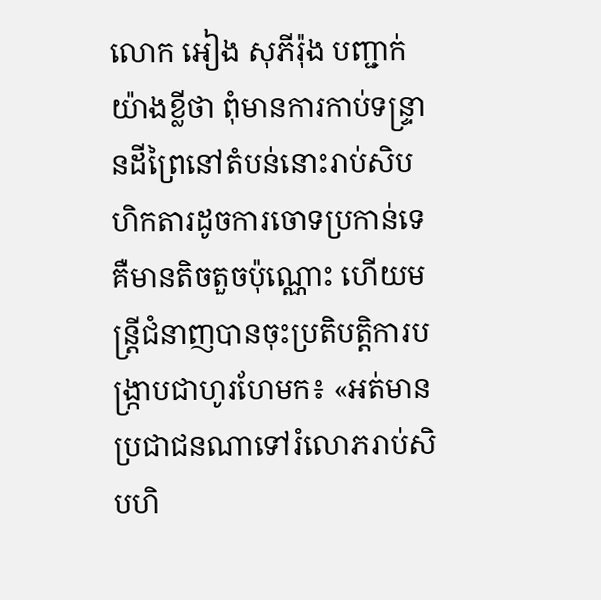លោក អៀង សុភីរ៉ុង បញ្ជាក់យ៉ាងខ្លីថា ពុំមានការកាប់ទន្ទ្រានដីព្រៃនៅតំបន់នោះរាប់សិបហិកតារដូចការចោទប្រកាន់ទេ គឺមានតិចតួចប៉ុណ្ណោះ ហើយមន្ត្រីជំនាញបានចុះប្រតិបត្តិការបង្ក្រាបជាហូរហែមក៖ «អត់មានប្រជាជនណាទៅរំលោភរាប់សិបហិ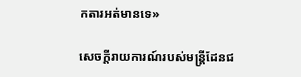កតារអត់មានទេ»

សេចក្ដីរាយការណ៍របស់មន្ត្រីដែនជ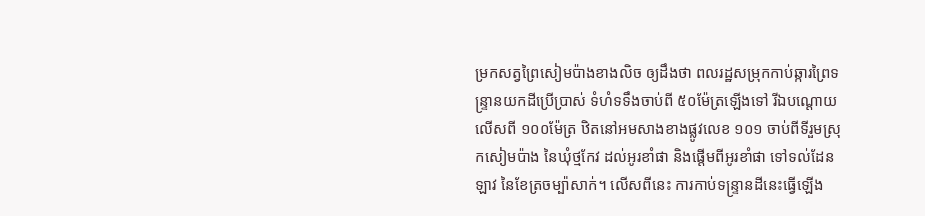ម្រកសត្វព្រៃសៀមប៉ាងខាងលិច ឲ្យដឹងថា ពលរដ្ឋសម្រុកកាប់ឆ្ការព្រៃទន្ទ្រានយកដីប្រើប្រាស់ ទំហំទទឹងចាប់ពី ៥០ម៉ែត្រឡើងទៅ រីឯបណ្ដោយលើសពី ១០០ម៉ែត្រ ឋិតនៅអមសាងខាងផ្លូវលេខ ១០១ ចាប់ពីទីរួមស្រុកសៀមប៉ាង នៃឃុំថ្មកែវ ដល់អូរខាំផា និងផ្ដើមពីអូរខាំផា ទៅទល់ដែនឡាវ នៃខែត្រចម្ប៉ាសាក់។ លើសពីនេះ ការកាប់ទន្ទ្រានដីនេះធ្វើឡើង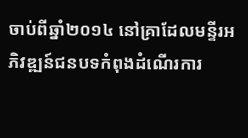ចាប់ពីឆ្នាំ២០១៤ នៅគ្រាដែលមន្ទីរអភិវឌ្ឍន៍ជនបទកំពុងដំណើរការ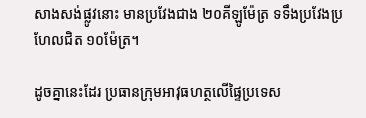សាងសង់ផ្លូវនោះ មានប្រវែងជាង ២០គីឡូម៉ែត្រ ទទឹងប្រវែងប្រហែលជិត ១០ម៉ែត្រ។

ដូចគ្នានេះដែរ ប្រធានក្រុមអាវុធហត្ថលើផ្ទៃប្រទេស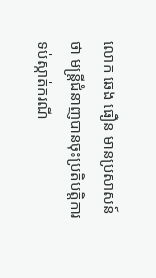លោក ឆេង ធឿន មានប្រសាសន៍ថា មន្ត្រីជំនាញបានចុះប្រតិបត្តិការទប់ស្កាត់ករណី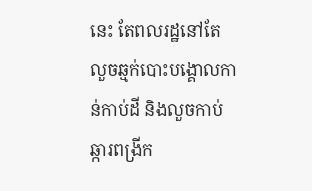នេះ តែពលរដ្ឋនៅតែលួចឆ្មក់បោះបង្គោលកាន់កាប់ដី និងលួចកាប់ឆ្ការពង្រីក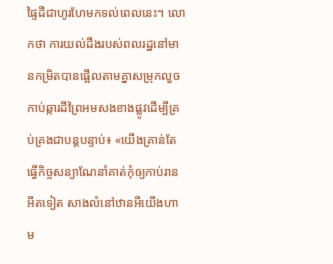ផ្ទៃដីជាហូរហែមកទល់ពេលនេះ។ លោកថា ការយល់ដឹងរបស់ពលរដ្ឋនៅមានកម្រិតបានផ្អើលតាមគ្នាសម្រុកលួចកាប់ឆ្ការដីព្រៃអមសងខាងផ្លូវដើម្បីគ្រប់គ្រងជាបន្តបន្ទាប់៖ «យើងគ្រាន់តែធ្វើកិច្ចសន្យាណែនាំគាត់កុំឲ្យកាប់រានអីតទៀត សាងលំនៅឋានអីយើងហាម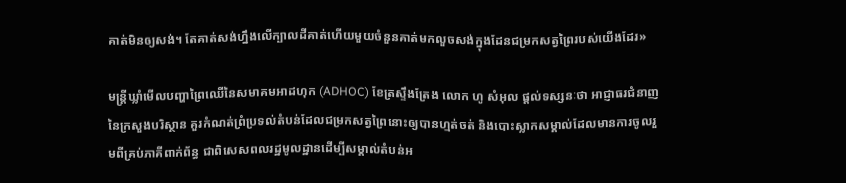គាត់មិនឲ្យសង់។ តែគាត់សង់ហ្នឹងលើក្បាលដីគាត់ហើយមួយចំនួនគាត់មកលួចសង់ក្នុងដែនជម្រកសត្វព្រៃរបស់យើងដែរ»

មន្ត្រីឃ្លាំមើលបញ្ហាព្រៃឈើនៃសមាគមអាដហុក (ADHOC) ខែត្រស្ទឹងត្រែង លោក ហូ សំអុល ផ្ដល់ទស្សនៈថា អាជ្ញាធរជំនាញនៃក្រសួងបរិស្ថាន គួរកំណត់ព្រំប្រទល់តំបន់ដែលជម្រកសត្វព្រៃនោះឲ្យបានហ្មត់ចត់ និងបោះស្លាកសម្គាល់ដែលមានការចូលរួមពីគ្រប់ភាគីពាក់ព័ន្ធ ជាពិសេសពលរដ្ឋមូលដ្ឋានដើម្បីសម្គាល់តំបន់អ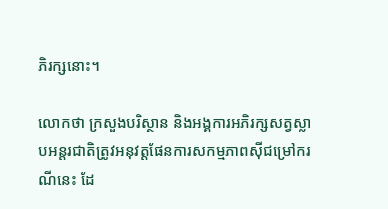ភិរក្សនោះ។

លោកថា ក្រសួងបរិស្ថាន និងអង្គការអភិរក្សសត្វស្លាបអន្តរជាតិត្រូវអនុវត្តផែនការសកម្មភាពស៊ីជម្រៅករណីនេះ ដែ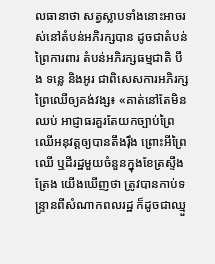លធានាថា សត្វស្លាបទាំងនោះអាចរស់នៅតំបន់អភិរក្សបាន ដូចជាតំបន់ព្រៃការពារ តំបន់អភិរក្សធម្មជាតិ បឹង ទន្លេ និងអូរ ជាពិសេសការអភិរក្សព្រៃឈើឲ្យគង់វង្ស៖ «គាត់នៅតែមិនឈប់ អាជ្ញាធរគួរតែយកច្បាប់ព្រៃឈើអនុវត្តឲ្យបានតឹងរ៉ឹង ព្រោះអីព្រៃឈើ ឬដីរដ្ឋមួយចំនួនក្នុងខែត្រស្ទឹងត្រែង យើងឃើញថា ត្រូវបានកាប់ទន្ទ្រានពីសំណាកពលរដ្ឋ ក៏ដូចជាឈ្មួ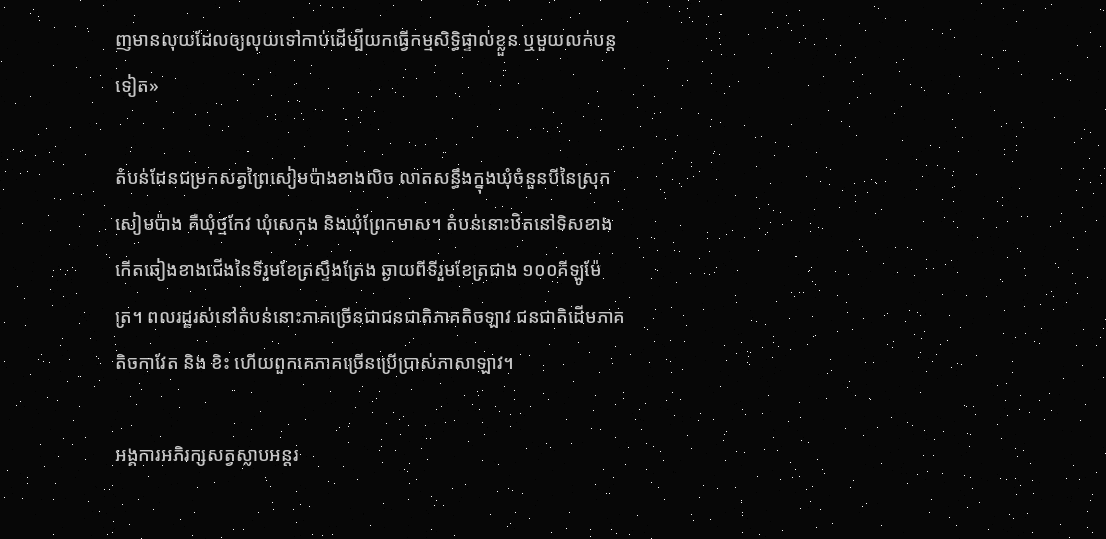ញមានលុយដែលឲ្យលុយទៅកាប់ដើម្បីយកធ្វើកម្មសិទ្ធិផ្ទាល់ខ្លួន ឬមួយលក់បន្តទៀត»

តំបន់ដែនជម្រកសត្វព្រៃសៀមប៉ាងខាងលិច លាតសន្ធឹងក្នុងឃុំចំនួនបីនៃស្រុកសៀមប៉ាង គឺឃុំថ្មកែវ ឃុំសេកុង និងឃុំព្រែកមាស។ តំបន់នោះឋិតនៅទិសខាងកើតឆៀងខាងជើងនៃទីរួមខែត្រស្ទឹងត្រែង ឆ្ងាយពីទីរួមខែត្រជាង ១០០គីឡូម៉ែត្រ។ ពលរដ្ឋរស់នៅតំបន់នោះភាគច្រើនជាជនជាតិភាគតិចឡាវ ជនជាតិដើមភាគតិចកាវែត និង ខិះ ហើយពួកគេភាគច្រើនប្រើប្រាស់ភាសាឡាវ។

អង្គការអភិរក្សសត្វស្លាបអន្តរ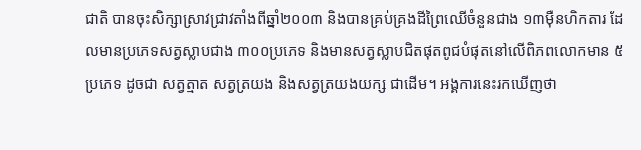ជាតិ បានចុះសិក្សាស្រាវជ្រាវតាំងពីឆ្នាំ២០០៣ និងបានគ្រប់គ្រងដីព្រៃឈើចំនួនជាង ១៣ម៉ឺនហិកតារ ដែលមានប្រភេទសត្វស្លាបជាង ៣០០ប្រភេទ និងមានសត្វស្លាបជិតផុតពូជបំផុតនៅលើពិភពលោកមាន ៥ប្រភេទ ដូចជា សត្វត្មាត សត្វត្រយង និងសត្វត្រយងយក្ស ជាដើម។ អង្គការនេះរកឃើញថា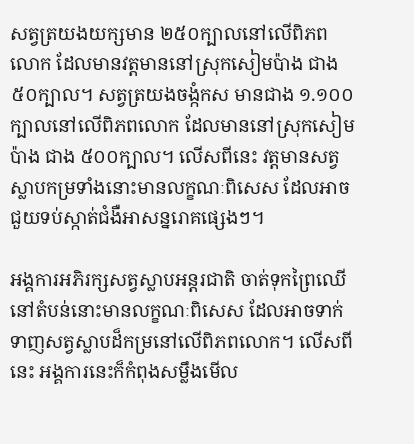សត្វត្រយងយក្សមាន ២៥០ក្បាលនៅលើពិភពលោក ដែលមានវត្តមាននៅស្រុកសៀមប៉ាង ជាង ៥០ក្បាល។ សត្វត្រយងចង្កំកស មានជាង ១.១០០ក្បាលនៅលើពិភពលោក ដែលមាននៅស្រុកសៀមប៉ាង ជាង ៥០០ក្បាល។ លើសពីនេះ វត្តមានសត្វស្លាបកម្រទាំងនោះមានលក្ខណៈពិសេស ដែលអាចជួយទប់ស្កាត់ជំងឺអាសន្នរោគផ្សេងៗ។

អង្គការអភិរក្សសត្វស្លាបអន្តរជាតិ ចាត់ទុកព្រៃឈើនៅតំបន់នោះមានលក្ខណៈពិសេស ដែលអាចទាក់ទាញសត្វស្លាបដ៏កម្រនៅលើពិភពលោក។ លើសពីនេះ អង្គការនេះក៏កំពុងសម្លឹងមើល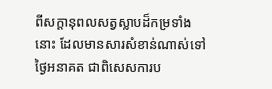ពីសក្ដានុពលសត្វស្លាបដ៏កម្រទាំងនោះ ដែលមានសារសំខាន់ណាស់ទៅថ្ងៃអនាគត ជាពិសេសការប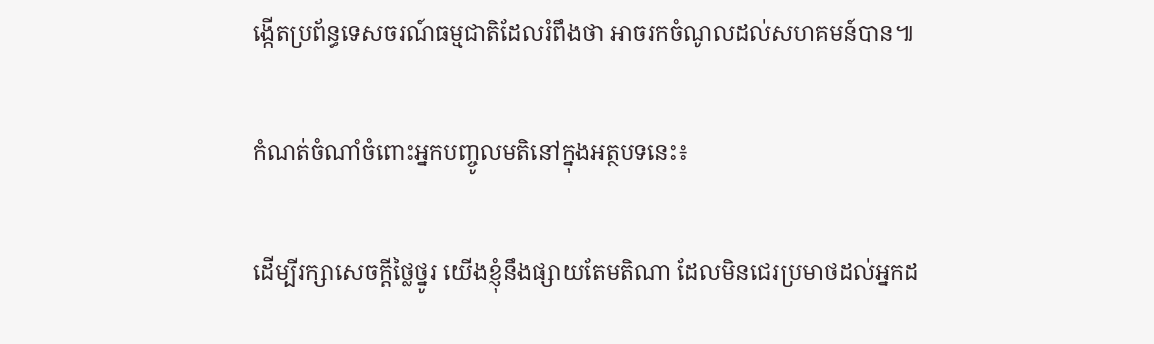ង្កើតប្រព័ន្ធទេសចរណ៍ធម្មជាតិដែលរំពឹងថា អាចរកចំណូលដល់សហគមន៍បាន៕

កំណត់ចំណាំចំពោះអ្នកបញ្ចូលមតិនៅក្នុងអត្ថបទនេះ៖

ដើម្បីរក្សាសេចក្ដីថ្លៃថ្នូរ យើងខ្ញុំនឹងផ្សាយតែមតិណា ដែលមិនជេរប្រមាថដល់អ្នកដ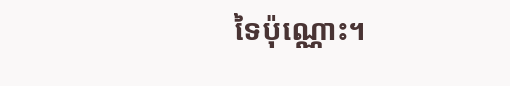ទៃប៉ុណ្ណោះ។